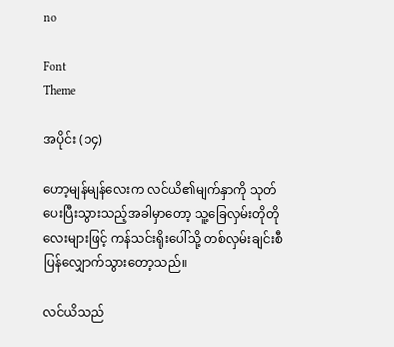no

Font
Theme

အပိုင်း (၁၄)

ဟော့မျန်မျန်လေးက လင်ယိ၏မျက်နှာကို သုတ်ပေးပြီးသွားသည့်အခါမှာတော့ သူ့ခြေလှမ်းတိုတိုလေးများဖြင့် ကန်သင်းရိုးပေါ်သို့ တစ်လှမ်းချင်းစီ ပြန်လျှောက်သွားတော့သည်။

လင်ယိသည်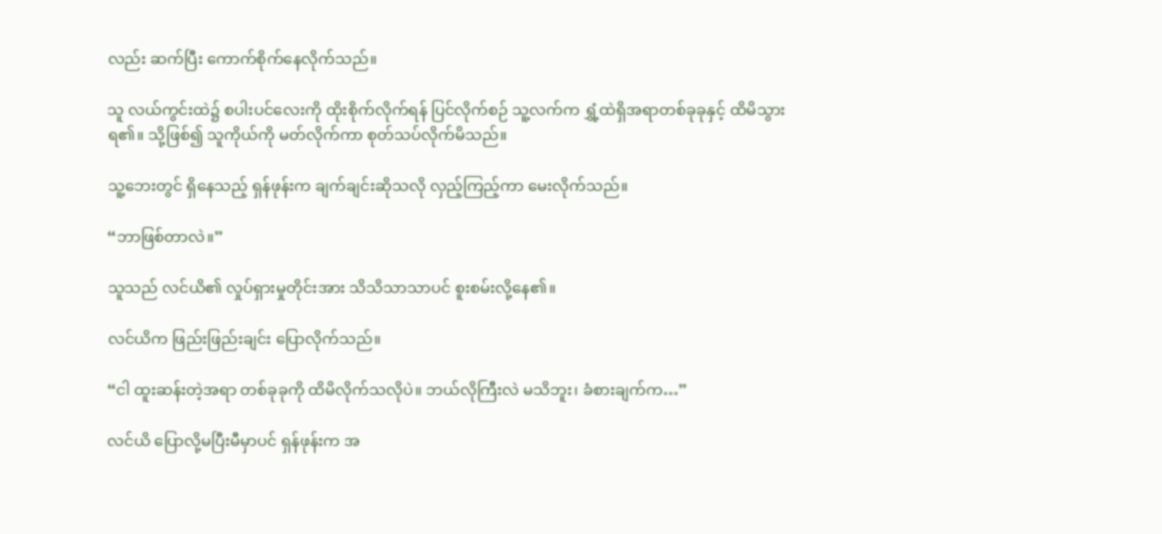လည်း ဆက်ပြီး ကောက်စိုက်နေလိုက်သည်။

သူ လယ်ကွင်းထဲ၌ စပါးပင်လေးကို ထိုးစိုက်လိုက်ရန် ပြင်လိုက်စဉ် သူ့လက်က ရွှံ့ထဲရှိအရာတစ်ခုခုနှင့် ထိမိသွားရ၏။ သို့ဖြစ်၍ သူကိုယ်ကို မတ်လိုက်ကာ စုတ်သပ်လိုက်မိသည်။

သူ့ဘေးတွင် ရှိနေသည့် ရှန်ဖုန်းက ချက်ချင်းဆိုသလို လှည့်ကြည့်ကာ မေးလိုက်သည်။

“ဘာဖြစ်တာလဲ။”

သူသည် လင်ယိ၏ လှုပ်ရှားမှုတိုင်းအား သိသိသာသာပင် စူးစမ်းလို့နေ၏။

လင်ယိက ဖြည်းဖြည်းချင်း ပြောလိုက်သည်။

“ငါ ထူးဆန်းတဲ့အရာ တစ်ခုခုကို ထိမိလိုက်သလိုပဲ။ ဘယ်လိုကြီးလဲ မသိဘူး၊ ခံစားချက်က…”

လင်ယိ ပြောလို့မပြီးမီမှာပင် ရှန်ဖုန်းက အ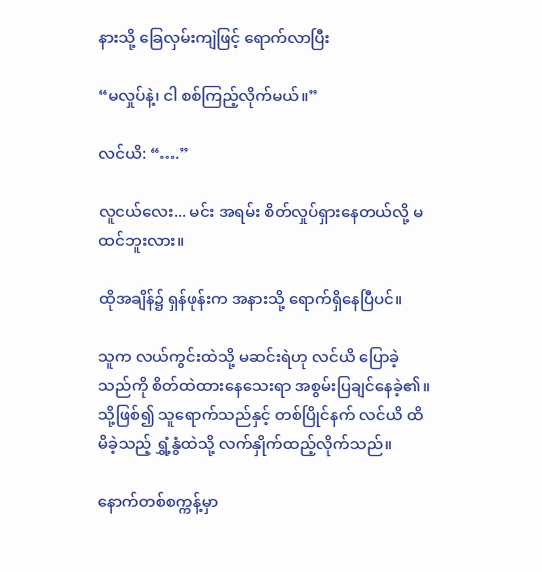နားသို့ ခြေလှမ်းကျဲဖြင့် ရောက်လာပြီး

“မလှုပ်နဲ့၊ ငါ စစ်ကြည့်လိုက်မယ်။”

လင်ယိ: “….”

လူငယ်လေး... မင်း အရမ်း စိတ်လှုပ်ရှားနေတယ်လို့ မထင်ဘူးလား။

ထိုအချိန်၌ ရှန်ဖုန်းက အနားသို့ ရောက်ရှိနေပြီပင်။

သူက လယ်ကွင်းထဲသို့ မဆင်းရဲဟု လင်ယိ ပြောခဲ့သည်ကို စိတ်ထဲထားနေသေးရာ အစွမ်းပြချင်နေခဲ့၏။ သို့ဖြစ်၍ သူရောက်သည်နှင့် တစ်ပြိုင်နက် လင်ယိ ထိမိခဲ့သည့် ရွှံ့နွံထဲသို့ လက်နှိုက်ထည့်လိုက်သည်။

နောက်တစ်စက္ကန့်မှာ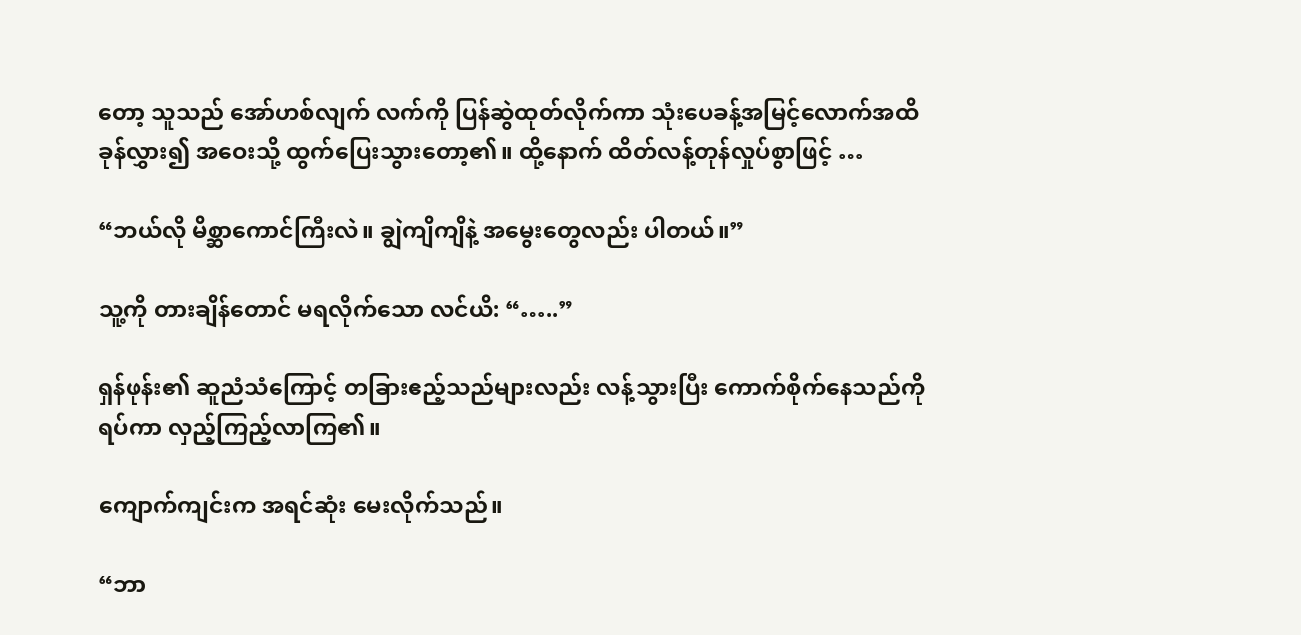တော့ သူသည် အော်ဟစ်လျက် လက်ကို ပြန်ဆွဲထုတ်လိုက်ကာ သုံးပေခန့်အမြင့်လောက်အထိ ခုန်လွှား၍ အဝေးသို့ ထွက်ပြေးသွားတော့၏။ ထို့နောက် ထိတ်လန့်တုန်လှုပ်စွာဖြင့် …

“ဘယ်လို မိစ္ဆာကောင်ကြီးလဲ။ ချွဲကျိကျိနဲ့ အမွေးတွေလည်း ပါတယ်။”

သူ့ကို တားချိန်တောင် မရလိုက်သော လင်ယိ: “…..”

ရှန်ဖုန်း၏ ဆူညံသံကြောင့် တခြားဧည့်သည်များလည်း လန့်သွားပြီး ကောက်စိုက်နေသည်ကို ရပ်ကာ လှည့်ကြည့်လာကြ၏။

ကျောက်ကျင်းက အရင်ဆုံး မေးလိုက်သည်။

“ဘာ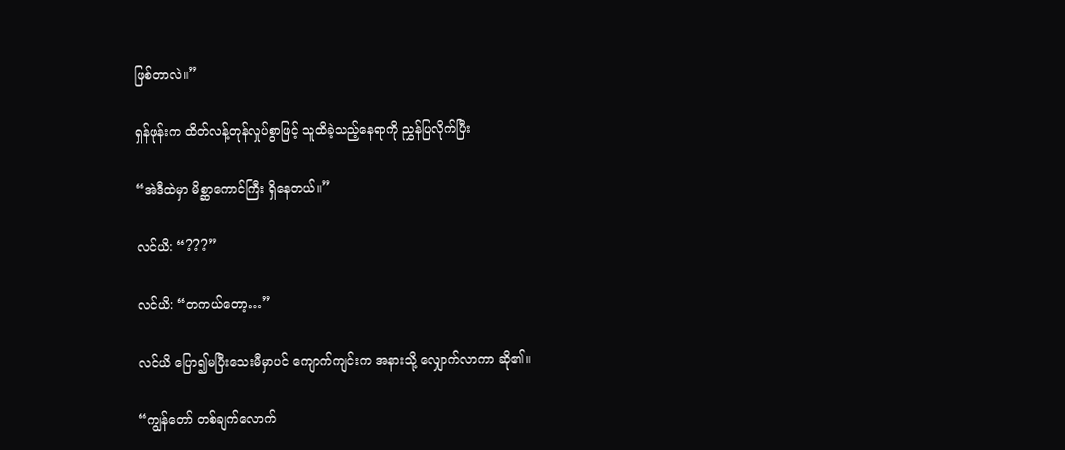ဖြစ်တာလဲ။”

ရှန်ဖုန်းက ထိတ်လန့်တုန်လှုပ်စွာဖြင့် သူထိခဲ့သည့်နေရာကို ညွှန်ပြလိုက်ပြီး

“အဲဒီထဲမှာ မိစ္ဆာကောင်ကြီး ရှိနေတယ်။”

လင်ယိ: “???”

လင်ယိ: “တကယ်တော့…”

လင်ယိ ပြော၍မပြီးသေးမီမှာပင် ကျောက်ကျင်းက အနားသို့ လျှောက်လာကာ ဆို၏။

“ကျွန်တော် တစ်ချက်လောက်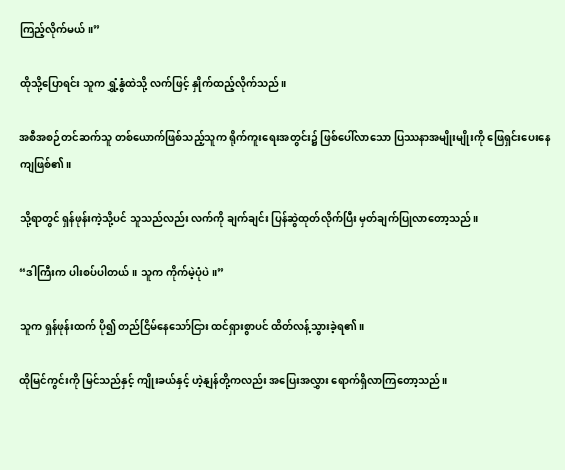ကြည့်လိုက်မယ်။”

ထိုသို့ပြောရင်း သူက ရွှံ့နွံထဲသို့ လက်ဖြင့် နှိုက်ထည့်လိုက်သည်။

အစီအစဉ်တင်ဆက်သူ တစ်ယောက်ဖြစ်သည့်သူက ရိုက်ကူးရေးအတွင်း၌ ဖြစ်ပေါ်လာသော ပြဿနာအမျိုးမျိုးကို ဖြေရှင်းပေးနေကျဖြစ်၏။

သို့ရာတွင် ရှန်ဖုန်းကဲ့သို့ပင် သူသည်လည်း လက်ကို ချက်ချင်း ပြန်ဆွဲထုတ်လိုက်ပြီး မှတ်ချက်ပြုလာတော့သည်။

“ဒါကြီးက ပါးစပ်ပါတယ်။ သူက ကိုက်မဲ့ပုံပဲ။”

သူက ရှန်ဖုန်းထက် ပို၍ တည်ငြိမ်နေသော်ငြား ထင်ရှားစွာပင် ထိတ်လန့်သွားခဲ့ရ၏။

ထိုမြင်ကွင်းကို မြင်သည်နှင့် ကျိုးခယ်နှင့် ဟဲ့နျန်တို့ကလည်း အပြေးအလွှား ရောက်ရှိလာကြတော့သည်။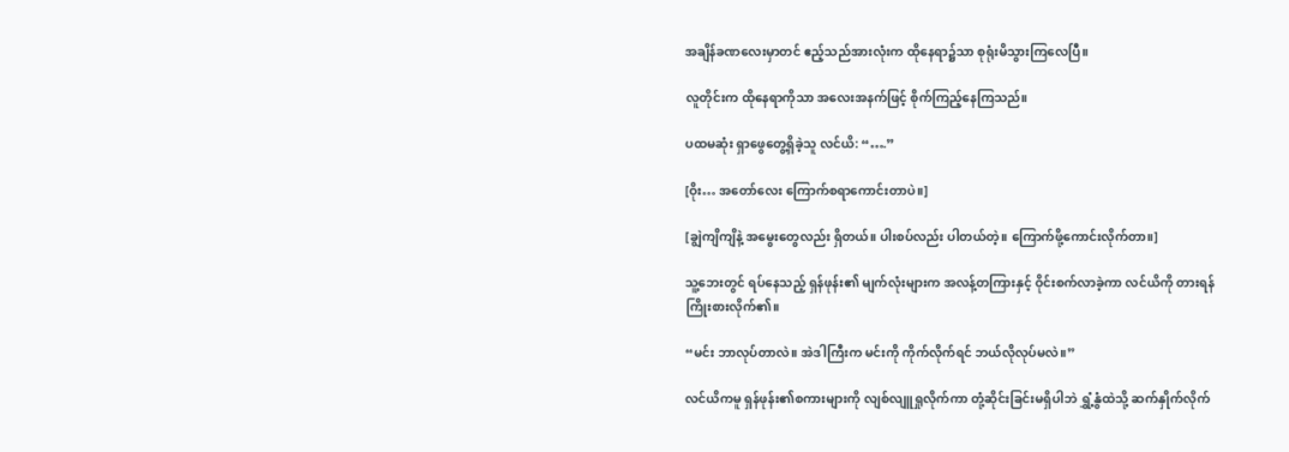အချိန်ခဏလေးမှာတင် ဧည့်သည်အားလုံးက ထိုနေရာ၌သာ စုရုံးမိသွားကြလေပြီ။

လူတိုင်းက ထိုနေရာကိုသာ အလေးအနက်ဖြင့် စိုက်ကြည့်နေကြသည်။

ပထမဆုံး ရှာဖွေတွေ့ရှိခဲ့သူ လင်ယိ: “….”

[ဝိုး… အတော်လေး ကြောက်စရာကောင်းတာပဲ။]

[ချွဲကျိကျိနဲ့ အမွေးတွေလည်း ရှိတယ်။ ပါးစပ်လည်း ပါတယ်တဲ့။ ကြောက်ဖို့ကောင်းလိုက်တာ။]

သူ့ဘေးတွင် ရပ်နေသည့် ရှန်ဖုန်း၏ မျက်လုံးများက အလန့်တကြားနှင့် ဝိုင်းစက်လာခဲ့ကာ လင်ယိကို တားရန် ကြိုးစားလိုက်၏။

“မင်း ဘာလုပ်တာလဲ။ အဲဒါကြီးက မင်းကို ကိုက်လိုက်ရင် ဘယ်လိုလုပ်မလဲ။”

လင်ယိကမူ ရှန်ဖုန်း၏စကားများကို လျစ်လျူရှုလိုက်ကာ တုံ့ဆိုင်းခြင်းမရှိပါဘဲ ရွှံ့နွံထဲသို့ ဆက်နှိုက်လိုက်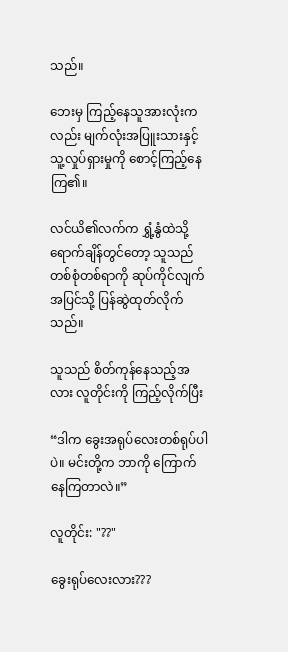သည်။

ဘေးမှ ကြည့်နေသူအားလုံးကလည်း မျက်လုံးအပြူးသားနှင့် သူ့လှုပ်ရှားမှုကို စောင့်ကြည့်နေကြ၏။

လင်ယိ၏လက်က ရွှံ့နွံထဲသို့ ရောက်ချိန်တွင်တော့ သူသည် တစ်စုံတစ်ရာကို ဆုပ်ကိုင်လျက် အပြင်သို့ ပြန်ဆွဲထုတ်လိုက်သည်။

သူသည် စိတ်ကုန်နေသည့်အလား လူတိုင်းကို ကြည့်လိုက်ပြီး

“ဒါက ခွေးအရုပ်လေးတစ်ရုပ်ပါပဲ။ မင်းတို့က ဘာကို ကြောက်နေကြတာလဲ။”

လူတိုင်း: "??"

ခွေးရုပ်လေးလား???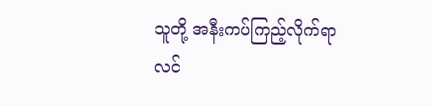သူတို့ အနီးကပ်ကြည့်လိုက်ရာ လင်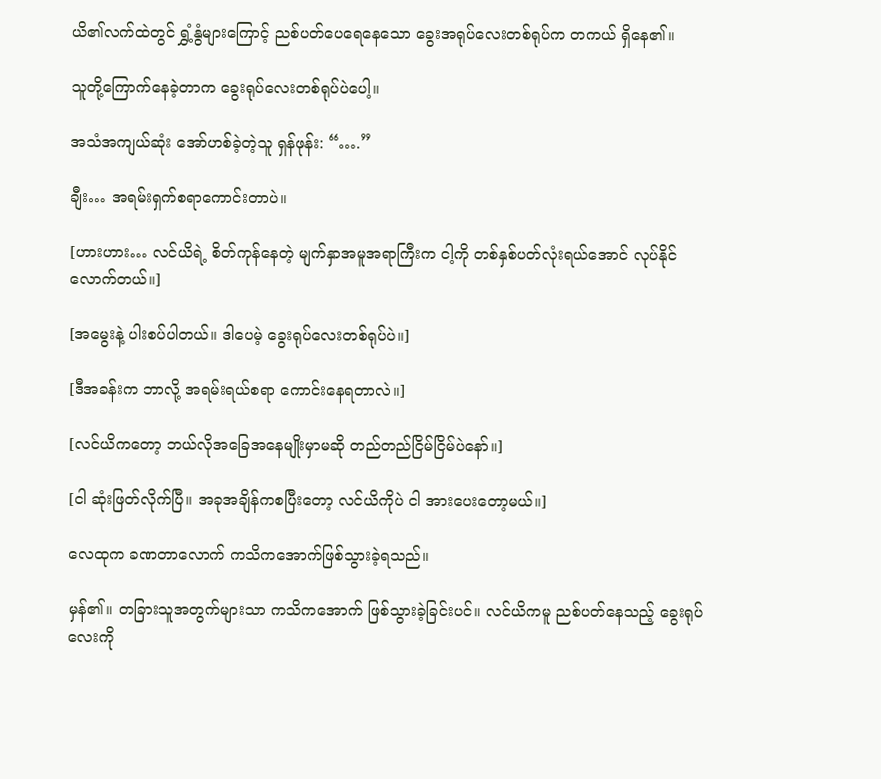ယိ၏လက်ထဲတွင် ရွှံ့နွံများကြောင့် ညစ်ပတ်ပေရေနေသော ခွေးအရုပ်လေးတစ်ရုပ်က တကယ် ရှိနေ၏။

သူတို့ကြောက်နေခဲ့တာက ခွေးရုပ်လေးတစ်ရုပ်ပဲပေါ့။

အသံအကျယ်ဆုံး အော်ဟစ်ခဲ့တဲ့သူ ရှန်ဖုန်း: “….”

ချီး… အရမ်းရှက်စရာကောင်းတာပဲ။

[ဟားဟား… လင်ယိရဲ့ စိတ်ကုန်နေတဲ့ မျက်နှာအမူအရာကြီးက ငါ့ကို တစ်နှစ်ပတ်လုံးရယ်အောင် လုပ်နိုင်လောက်တယ်။]

[အမွေးနဲ့ ပါးစပ်ပါတယ်။ ဒါပေမဲ့ ခွေးရုပ်လေးတစ်ရုပ်ပဲ။]

[ဒီအခန်းက ဘာလို့ အရမ်းရယ်စရာ ကောင်းနေရတာလဲ။]

[လင်ယိကတော့ ဘယ်လိုအခြေအနေမျိုးမှာမဆို တည်တည်ငြိမ်ငြိမ်ပဲနော်။]

[ငါ ဆုံးဖြတ်လိုက်ပြီ။ အခုအချိန်ကစပြီးတော့ လင်ယိကိုပဲ ငါ အားပေးတော့မယ်။]

လေထုက ခဏတာလောက် ကသိကအောက်ဖြစ်သွားခဲ့ရသည်။

မှန်၏။ တခြားသူအတွက်များသာ ကသိကအောက် ဖြစ်သွားခဲ့ခြင်းပင်။ လင်ယိကမူ ညစ်ပတ်နေသည့် ခွေးရုပ်လေးကို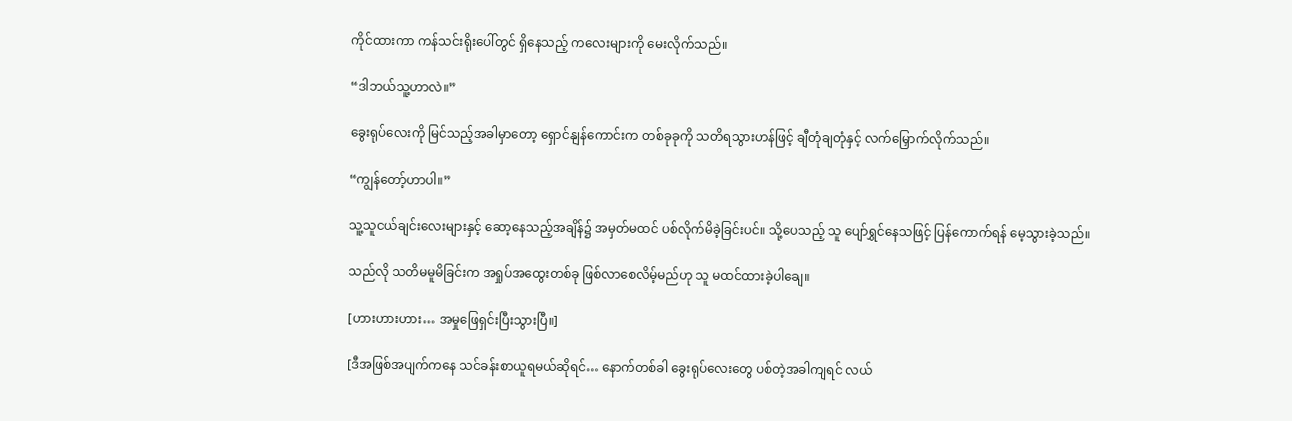ကိုင်ထားကာ ကန်သင်းရိုးပေါ်တွင် ရှိနေသည့် ကလေးများကို မေးလိုက်သည်။

“ဒါဘယ်သူ့ဟာလဲ။”

ခွေးရုပ်လေးကို မြင်သည့်အခါမှာတော့ ရှောင်နျန်ကောင်းက တစ်ခုခုကို သတိရသွားဟန်ဖြင့် ချီတုံချတုံနှင့် လက်မြှောက်လိုက်သည်။

“ကျွန်တော့်ဟာပါ။”

သူ့သူငယ်ချင်းလေးများနှင့် ဆော့နေသည့်အချိန်၌ အမှတ်မထင် ပစ်လိုက်မိခဲ့ခြင်းပင်။ သို့ပေသည့် သူ ပျော်ရွှင်နေသဖြင့် ပြန်ကောက်ရန် မေ့သွားခဲ့သည်။

သည်လို သတိမမူမိခြင်းက အရှုပ်အထွေးတစ်ခု ဖြစ်လာစေလိမ့်မည်ဟု သူ မထင်ထားခဲ့ပါချေ။

[ဟားဟားဟား… အမှုဖြေရှင်းပြီးသွားပြီ။]

[ဒီအဖြစ်အပျက်ကနေ သင်ခန်းစာယူရမယ်ဆိုရင်… နောက်တစ်ခါ ခွေးရုပ်လေးတွေ ပစ်တဲ့အခါကျရင် လယ်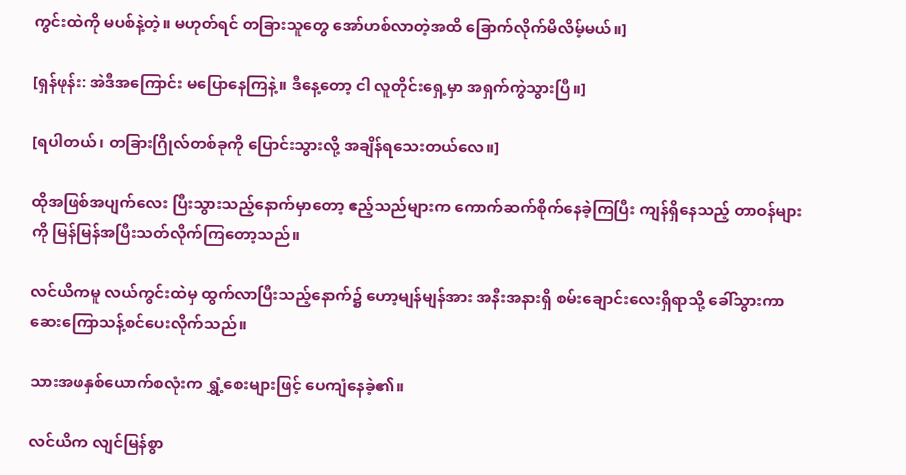ကွင်းထဲကို မပစ်နဲ့တဲ့။ မဟုတ်ရင် တခြားသူတွေ အော်ဟစ်လာတဲ့အထိ ခြောက်လိုက်မိလိမ့်မယ်။]

[ရှန်ဖုန်း: အဲဒီအကြောင်း မပြောနေကြနဲ့။ ဒီနေ့တော့ ငါ လူတိုင်းရှေ့မှာ အရှက်ကွဲသွားပြီ။]

[ရပါတယ်၊ တခြားဂြိုလ်တစ်ခုကို ပြောင်းသွားလို့ အချိန်ရသေးတယ်လေ။]

ထိုအဖြစ်အပျက်လေး ပြီးသွားသည့်နောက်မှာတော့ ဧည့်သည်များက ကောက်ဆက်စိုက်နေခဲ့ကြပြီး ကျန်ရှိနေသည့် တာဝန်များကို မြန်မြန်အပြီးသတ်လိုက်ကြတော့သည်။

လင်ယိကမူ လယ်ကွင်းထဲမှ ထွက်လာပြီးသည့်နောက်၌ ဟော့မျန်မျန်အား အနီးအနားရှိ စမ်းချောင်းလေးရှိရာသို့ ခေါ်သွားကာ ဆေးကြောသန့်စင်ပေးလိုက်သည်။

သားအဖနှစ်ယောက်စလုံးက ရွှံ့စေးများဖြင့် ပေကျံနေခဲ့၏။

လင်ယိက လျင်မြန်စွာ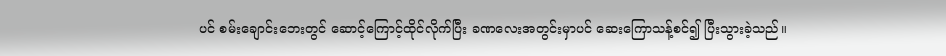ပင် စမ်းချောင်းဘေးတွင် ဆောင့်ကြောင့်ထိုင်လိုက်ပြီး ခဏလေးအတွင်းမှာပင် ဆေးကြောသန့်စင်၍ ပြီးသွားခဲ့သည်။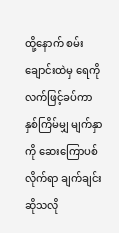ထို့နောက် စမ်းချောင်းထဲမှ ရေကို လက်ဖြင့်ခပ်ကာ နှစ်ကြိမ်မျှ မျက်နှာကို ဆေးကြောပစ်လိုက်ရာ ချက်ချင်းဆိုသလို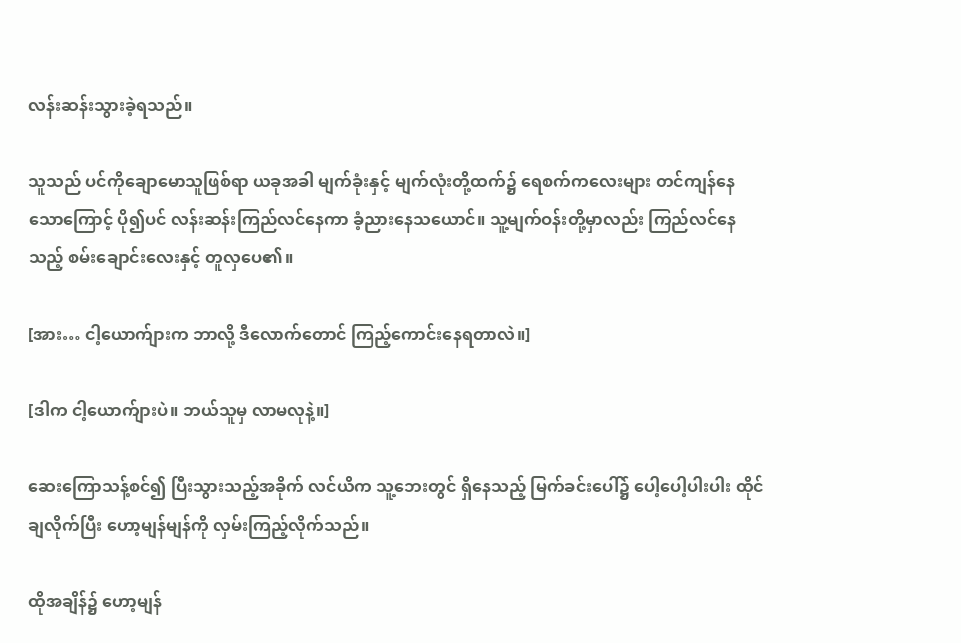လန်းဆန်းသွားခဲ့ရသည်။

သူသည် ပင်ကိုချောမောသူဖြစ်ရာ ယခုအခါ မျက်ခုံးနှင့် မျက်လုံးတို့ထက်၌ ရေစက်ကလေးများ တင်ကျန်နေသောကြောင့် ပို၍ပင် လန်းဆန်းကြည်လင်နေကာ ခံ့ညားနေသယောင်။ သူ့မျက်ဝန်းတို့မှာလည်း ကြည်လင်နေသည့် စမ်းချောင်းလေးနှင့် တူလှပေ၏။

[အား… ငါ့ယောက်ျားက ဘာလို့ ဒီလောက်တောင် ကြည့်ကောင်းနေရတာလဲ။]

[ဒါက ငါ့ယောက်ျားပဲ။ ဘယ်သူမှ လာမလုနဲ့။]

ဆေးကြောသန့်စင်၍ ပြီးသွားသည့်အခိုက် လင်ယိက သူ့ဘေးတွင် ရှိနေသည့် မြက်ခင်းပေါ်၌ ပေါ့ပေါ့ပါးပါး ထိုင်ချလိုက်ပြီး ဟော့မျန်မျန်ကို လှမ်းကြည့်လိုက်သည်။

ထိုအချိန်၌ ဟော့မျန်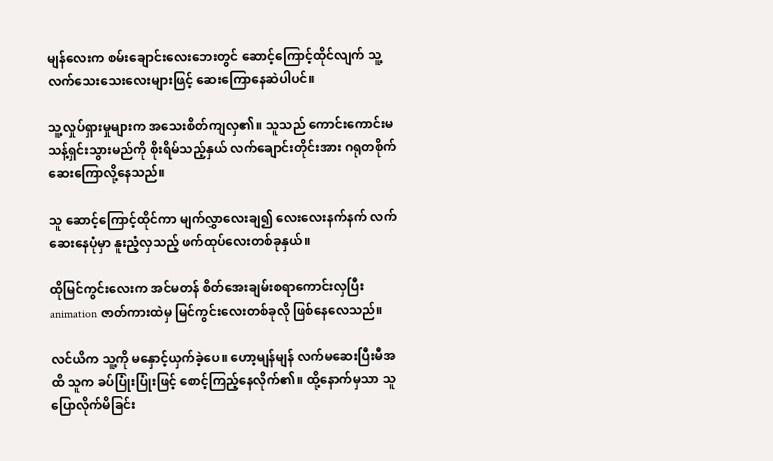မျန်လေးက စမ်းချောင်းလေးဘေးတွင် ဆောင့်ကြောင့်ထိုင်လျက် သူ့လက်သေးသေးလေးများဖြင့် ဆေးကြောနေဆဲပါပင်။

သူ့လှုပ်ရှားမှုများက အသေးစိတ်ကျလှ၏။ သူသည် ကောင်းကောင်းမသန့်ရှင်းသွားမည်ကို စိုးရိမ်သည့်နှယ် လက်ချောင်းတိုင်းအား ဂရုတစိုက် ဆေးကြောလို့နေသည်။

သူ ဆောင့်ကြောင့်ထိုင်ကာ မျက်လွှာလေးချ၍ လေးလေးနက်နက် လက်ဆေးနေပုံမှာ နူးညံ့လှသည့် ဖက်ထုပ်လေးတစ်ခုနှယ်။

ထိုမြင်ကွင်းလေးက အင်မတန် စိတ်အေးချမ်းစရာကောင်းလှပြီး animation ဇာတ်ကားထဲမှ မြင်ကွင်းလေးတစ်ခုလို ဖြစ်နေလေသည်။

လင်ယိက သူ့ကို မနှောင့်ယှက်ခဲ့ပေ။ ဟော့မျန်မျန် လက်မဆေးပြီးမီအထိ သူက ခပ်ပြုံးပြုံးဖြင့် စောင့်ကြည့်နေလိုက်၏။ ထို့နောက်မှသာ သူ ပြောလိုက်မိခြင်း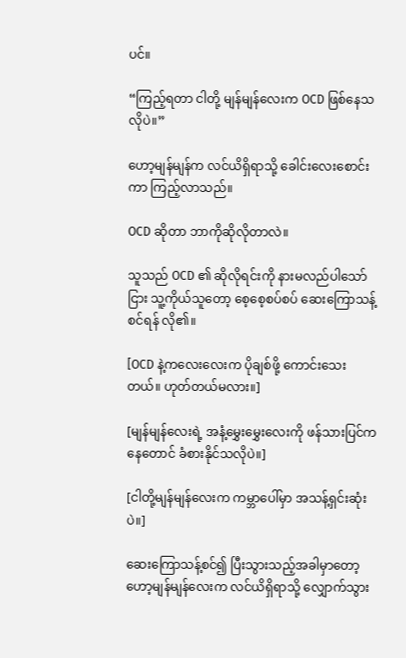ပင်။

“ကြည့်ရတာ ငါတို့ မျန်မျန်လေးက OCD ဖြစ်နေသလိုပဲ။”

ဟော့မျန်မျန်က လင်ယိရှိရာသို့ ခေါင်းလေးစောင်းကာ ကြည့်လာသည်။

OCD ဆိုတာ ဘာကိုဆိုလိုတာလဲ။

သူသည် OCD ၏ ဆိုလိုရင်းကို နားမလည်ပါသော်ငြား သူ့ကိုယ်သူတော့ စေ့စေ့စပ်စပ် ဆေးကြောသန့်စင်ရန် လို၏။

[OCD နဲ့ကလေးလေးက ပိုချစ်ဖို့ ကောင်းသေးတယ်။ ဟုတ်တယ်မလား။]

[မျန်မျန်လေးရဲ့ အနံ့မွှေးမွှေးလေးကို ဖန်သားပြင်ကနေတောင် ခံစားနိုင်သလိုပဲ။]

[ငါတို့မျန်မျန်လေးက ကမ္ဘာပေါ်မှာ အသန့်ရှင်းဆုံးပဲ။]

ဆေးကြောသန့်စင်၍ ပြီးသွားသည့်အခါမှာတော့ ဟော့မျန်မျန်လေးက လင်ယိရှိရာသို့ လျှောက်သွား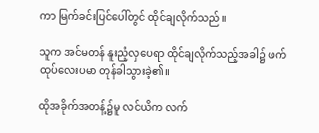ကာ မြက်ခင်းပြင်ပေါ်တွင် ထိုင်ချလိုက်သည်။

သူက အင်မတန် နူးညံ့လှပေရာ ထိုင်ချလိုက်သည့်အခါ၌ ဖက်ထုပ်လေးပမာ တုန်ခါသွားခဲ့၏။

ထိုအခိုက်အတန့်၌မူ လင်ယိက လက်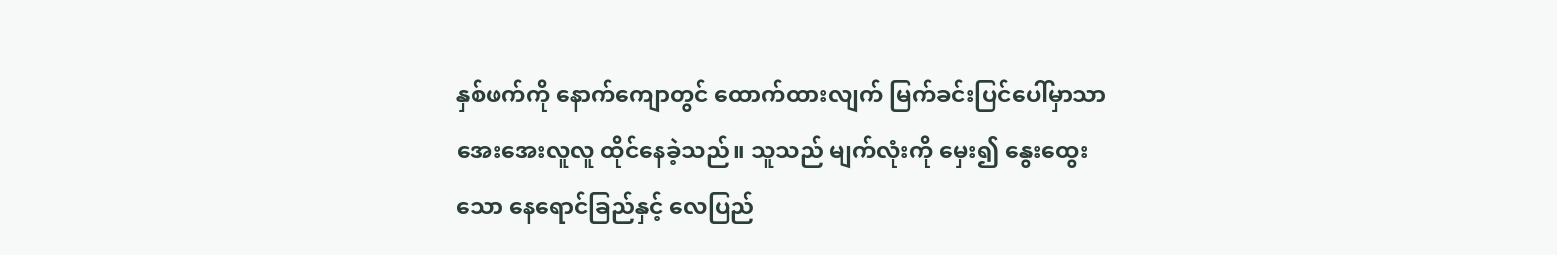နှစ်ဖက်ကို နောက်ကျောတွင် ထောက်ထားလျက် မြက်ခင်းပြင်ပေါ်မှာသာ အေးအေးလူလူ ထိုင်နေခဲ့သည်။ သူသည် မျက်လုံးကို မှေး၍ နွေးထွေးသော နေရောင်ခြည်နှင့် လေပြည်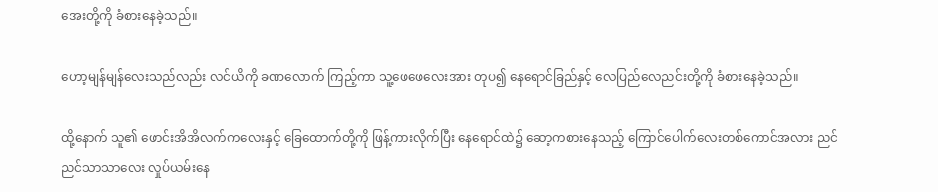အေးတို့ကို ခံစားနေခဲ့သည်။

ဟော့မျန်မျန်လေးသည်လည်း လင်ယိကို ခဏလောက် ကြည့်ကာ သူ့ဖေဖေလေးအား တုပ၍ နေရောင်ခြည်နှင့် လေပြည်လေညင်းတို့ကို ခံစားနေခဲ့သည်။

ထို့နောက် သူ၏ ဖောင်းအိအိလက်ကလေးနှင့် ခြေထောက်တို့ကို ဖြန့်ကားလိုက်ပြီး နေရောင်ထဲ၌ ဆော့ကစားနေသည့် ကြောင်ပေါက်လေးတစ်ကောင်အလား ညင်ညင်သာသာလေး လှုပ်ယမ်းနေ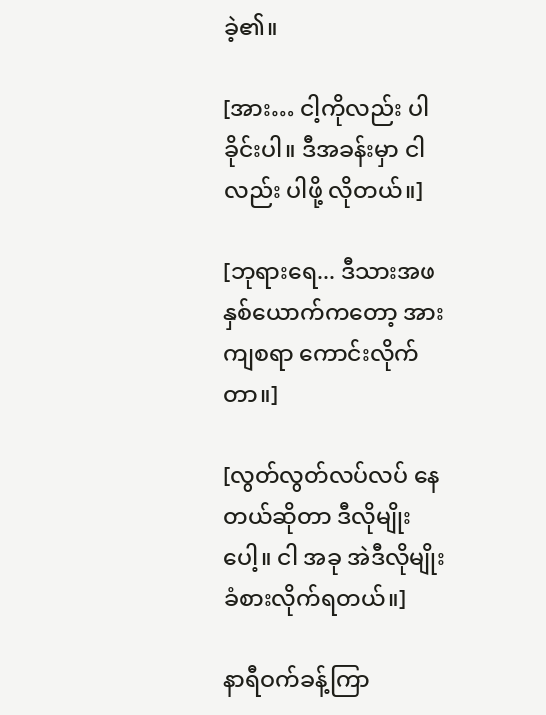ခဲ့၏။

[အား… ငါ့ကိုလည်း ပါခိုင်းပါ။ ဒီအခန်းမှာ ငါလည်း ပါဖို့ လိုတယ်။]

[ဘုရားရေ... ဒီသားအဖနှစ်ယောက်ကတော့ အားကျစရာ ကောင်းလိုက်တာ။]

[လွတ်လွတ်လပ်လပ် နေတယ်ဆိုတာ ဒီလိုမျိုးပေါ့။ ငါ အခု အဲဒီလိုမျိုး ခံစားလိုက်ရတယ်။]

နာရီဝက်ခန့်ကြာ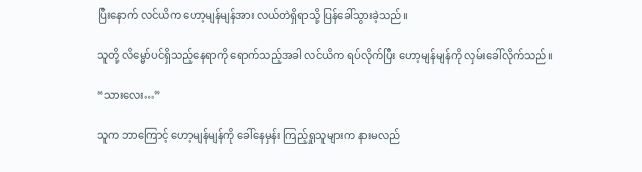ပြီးနောက် လင်ယိက ဟော့မျန်မျန်အား လယ်တဲရှိရာသို့ ပြန်ခေါ်သွားခဲ့သည်။

သူတို့ လိမ္မော်ပင်ရှိသည့်နေရာကို ရောက်သည့်အခါ လင်ယိက ရပ်လိုက်ပြီး ဟော့မျန်မျန်ကို လှမ်းခေါ်လိုက်သည်။

“သားလေး…”

သူက ဘာကြောင့် ဟော့မျန်မျန်ကို ခေါ်နေမှန်း ကြည့်ရှုသူများက နားမလည်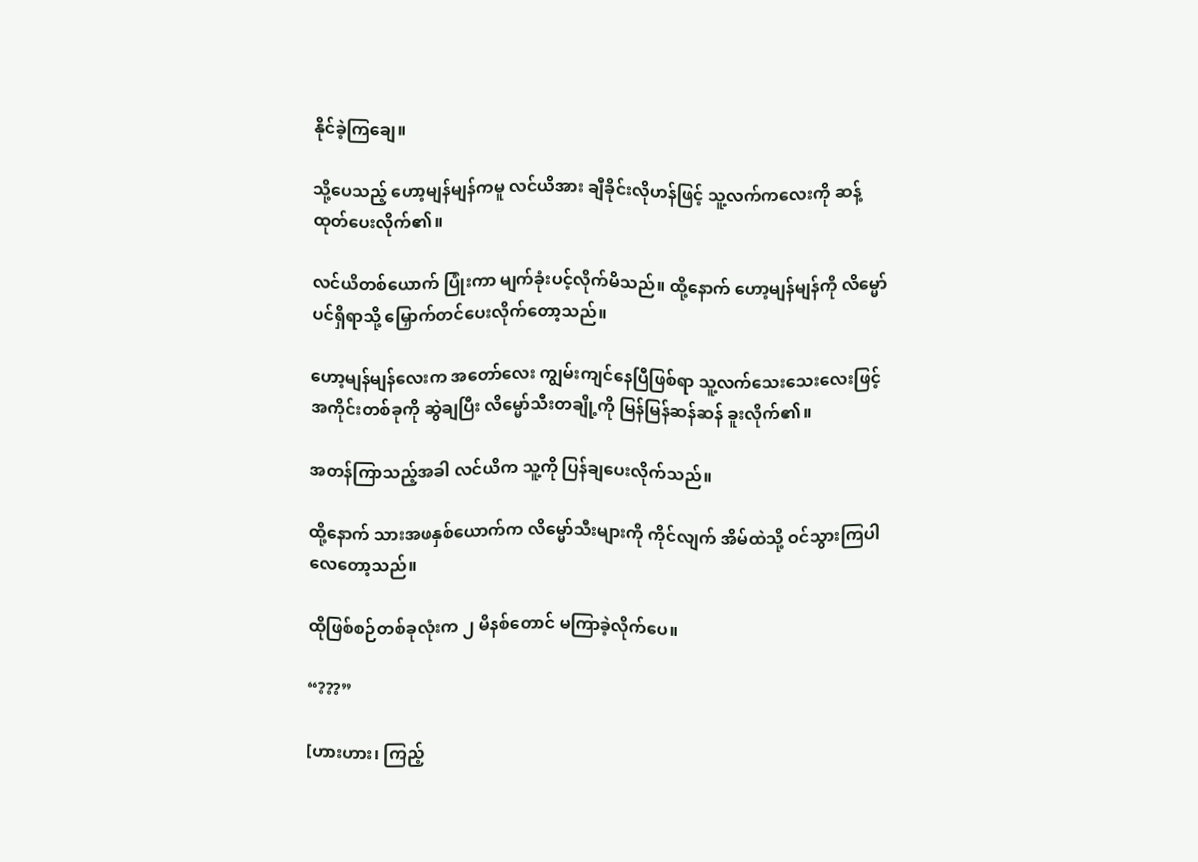နိုင်ခဲ့ကြချေ။

သို့ပေသည့် ဟော့မျန်မျန်ကမူ လင်ယိအား ချီခိုင်းလိုဟန်ဖြင့် သူ့လက်ကလေးကို ဆန့်ထုတ်ပေးလိုက်၏။

လင်ယိတစ်ယောက် ပြုံးကာ မျက်ခုံးပင့်လိုက်မိသည်။ ထို့နောက် ဟော့မျန်မျန်ကို လိမ္မော်ပင်ရှိရာသို့ မြှောက်တင်ပေးလိုက်တော့သည်။

ဟော့မျန်မျန်လေးက အတော်လေး ကျွမ်းကျင်နေပြီဖြစ်ရာ သူ့လက်သေးသေးလေးဖြင့် အကိုင်းတစ်ခုကို ဆွဲချပြီး လိမ္မော်သီးတချို့ကို မြန်မြန်ဆန်ဆန် ခူးလိုက်၏။

အတန်ကြာသည့်အခါ လင်ယိက သူ့ကို ပြန်ချပေးလိုက်သည်။

ထို့နောက် သားအဖနှစ်ယောက်က လိမ္မော်သီးများကို ကိုင်လျက် အိမ်ထဲသို့ ဝင်သွားကြပါလေတော့သည်။

ထိုဖြစ်စဉ်တစ်ခုလုံးက ၂ မိနစ်တောင် မကြာခဲ့လိုက်ပေ။

“???”

[ဟားဟား၊ ကြည့်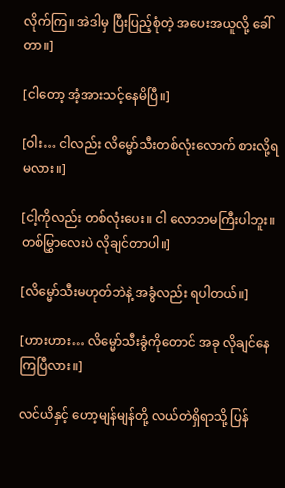လိုက်ကြ။ အဲဒါမှ ပြီးပြည့်စုံတဲ့ အပေးအယူလို့ ခေါ်တာ။]

[ငါတော့ အံ့အားသင့်နေမိပြီ။]

[ဝါး… ငါလည်း လိမ္မော်သီးတစ်လုံးလောက် စားလို့ရမလား။]

[ငါ့ကိုလည်း တစ်လုံးပေး။ ငါ လောဘမကြီးပါဘူး။ တစ်မြွှာလေးပဲ လိုချင်တာပါ။]

[လိမ္မော်သီးမဟုတ်ဘဲနဲ့ အခွံလည်း ရပါတယ်။]

[ဟားဟား… လိမ္မော်သီးခွံကိုတောင် အခု လိုချင်နေကြပြီလား။]

လင်ယိနှင့် ဟော့မျန်မျန်တို့ လယ်တဲရှိရာသို့ ပြန်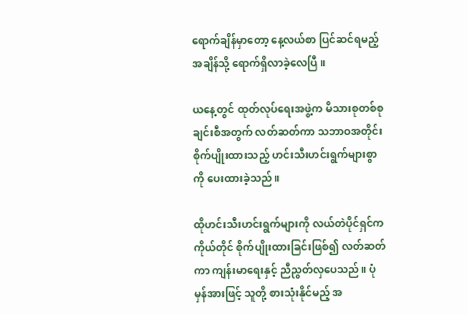ရောက်ချိန်မှာတော့ နေ့လယ်စာ ပြင်ဆင်ရမည့်အချိန်သို့ ရောက်ရှိလာခဲ့လေပြီ။

ယနေ့တွင် ထုတ်လုပ်ရေးအဖွဲ့က မိသားစုတစ်စုချင်းစီအတွက် လတ်ဆတ်ကာ သဘာဝအတိုင်း စိုက်ပျိုးထားသည့် ဟင်းသီးဟင်းရွက်များစွာကို ပေးထားခဲ့သည်။

ထိုဟင်းသီးဟင်းရွက်များကို လယ်တဲပိုင်ရှင်က ကိုယ်တိုင် စိုက်ပျိုးထားခြင်းဖြစ်၍ လတ်ဆတ်ကာ ကျန်းမာရေးနှင့် ညီညွတ်လှပေသည်။ ပုံမှန်အားဖြင့် သူတို့ စားသုံးနိုင်မည့် အ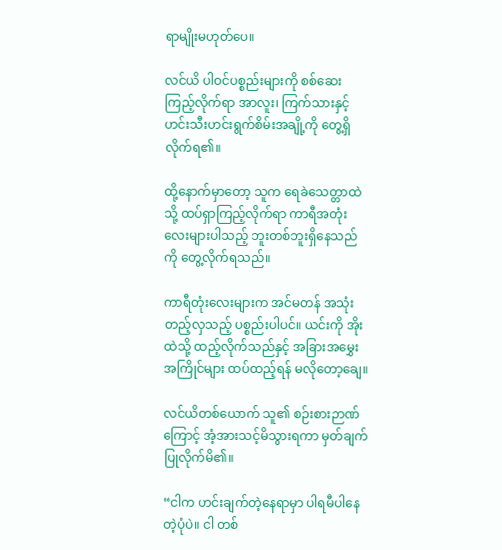ရာမျိုးမဟုတ်ပေ။

လင်ယိ ပါဝင်ပစ္စည်းများကို စစ်ဆေးကြည့်လိုက်ရာ အာလူး၊ ကြက်သားနှင့် ဟင်းသီးဟင်းရွက်စိမ်းအချို့ကို တွေ့ရှိလိုက်ရ၏။

ထို့နောက်မှာတော့ သူက ရေခဲသေတ္တာထဲသို့ ထပ်ရှာကြည့်လိုက်ရာ ကာရီအတုံးလေးများပါသည့် ဘူးတစ်ဘူးရှိနေသည်ကို တွေ့လိုက်ရသည်။

ကာရီတုံးလေးများက အင်မတန် အသုံးတည့်လှသည့် ပစ္စည်းပါပင်။ ယင်းကို အိုးထဲသို့ ထည့်လိုက်သည်နှင့် အခြားအမွှေးအကြိုင်များ ထပ်ထည့်ရန် မလိုတော့ချေ။

လင်ယိတစ်ယောက် သူ၏ စဉ်းစားဉာဏ်ကြောင့် အံ့အားသင့်မိသွားရကာ မှတ်ချက်ပြုလိုက်မိ၏။

“ငါက ဟင်းချက်တဲ့နေရာမှာ ပါရမီပါနေတဲ့ပုံပဲ။ ငါ တစ်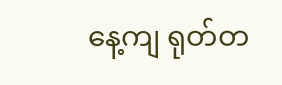နေ့ကျ ရုတ်တ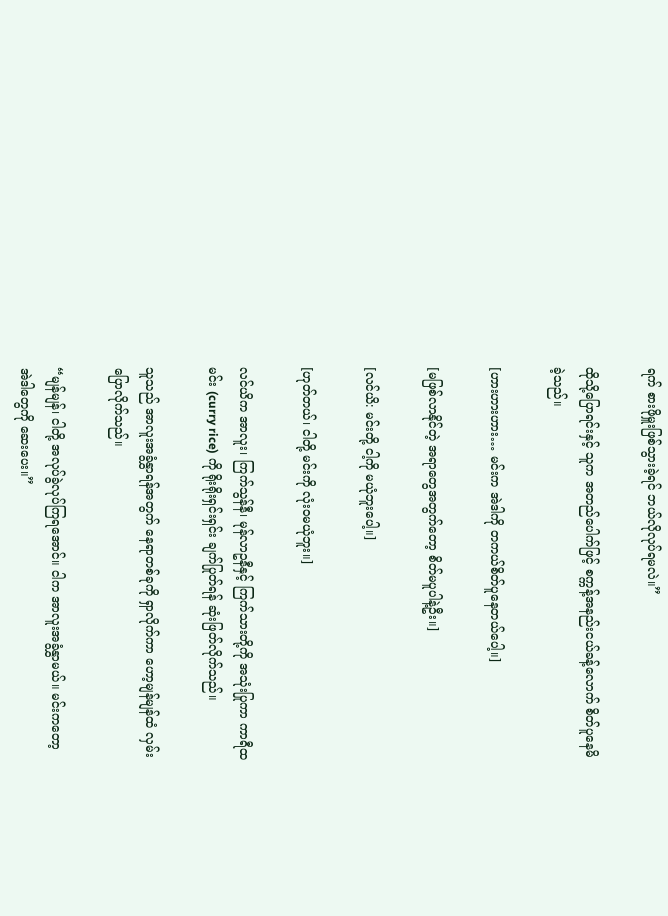ရက် စားဖိုမှူးဖြစ်သွားခဲ့ရင် ဘယ်လိုလုပ်ရမလဲ။”

ထိုသို့ပြောရင်းနှင့် သူက အတည်ပေါက်ဖြင့် စက္ကန့်အနည်းငယ်ခန့်လောက် စိတ်ပူနေမိခဲ့သည်။

[ဟားဟားဟား… မင်းက အဲဒါကို တကယ်စိတ်ပူနေတယ်ပေါ့။]

[မဖြစ်လာနိုင်တဲ့ အရာတွေအတွက်တော့ စိတ်မပူပါနဲ့ဦး။]

[လင်ယိ: မင်းတို့ ငါ့ကို မယုံဘူးပေါ့။]

[ဟုတ်တယ်၊ ငါတို့ မင်းကို လုံးဝမယုံဘူး။]

လင်ယိက အာလူး၊ ကြက်သွန်နီ၊ မုန်လာဥနီနှင့် ကြက်သားတို့ကို အသုံးပြုကာ ကာရီထမင်း (curry rice) ကို ရိုးရိုးရှင်းရှင်း ချက်ပြုတ်ရန် ဆုံးဖြတ်လိုက်သည်။

သူသည် အာလူးအခွံနွှာရန်အတွက် နေရာတစ်ခုကို ရှာလိုက်ကာ ဟော့မျန်မျန်ထံ လှမ်းပြောလိုက်သည်။

“မျန်မျန်၊ ငါတို့ အလုပ်ခွဲလုပ်ကြရအောင်။ ငါက အာလူးအခွံနွှာမယ်။ မင်းကတော့ အဲဒါတွေကို ဆေးပေး။”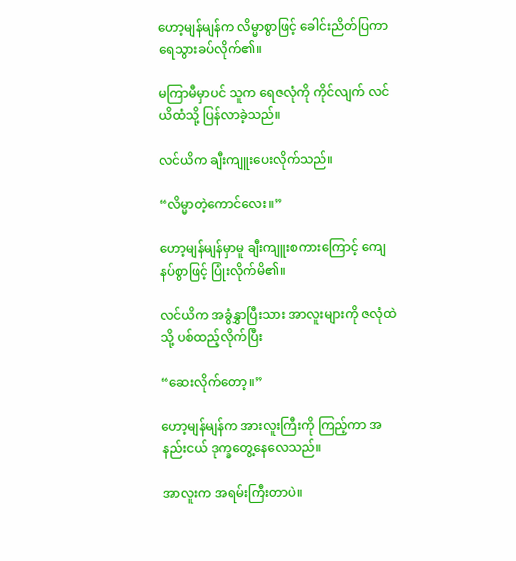ဟော့မျန်မျန်က လိမ္မာစွာဖြင့် ခေါင်းညိတ်ပြကာ ရေသွားခပ်လိုက်၏။

မကြာမီမှာပင် သူက ရေဇလုံကို ကိုင်လျက် လင်ယိထံသို့ ပြန်လာခဲ့သည်။

လင်ယိက ချီးကျူးပေးလိုက်သည်။

“လိမ္မာတဲ့ကောင်လေး။”

ဟော့မျန်မျန်မှာမူ ချီးကျူးစကားကြောင့် ကျေနပ်စွာဖြင့် ပြုံးလိုက်မိ၏။

လင်ယိက အခွံနွှာပြီးသား အာလူးများကို ဇလုံထဲသို့ ပစ်ထည့်လိုက်ပြီး

“ဆေးလိုက်တော့။”

ဟော့မျန်မျန်က အားလူးကြီးကို ကြည့်ကာ အနည်းငယ် ဒုက္ခတွေ့နေလေသည်။

အာလူးက အရမ်းကြီးတာပဲ။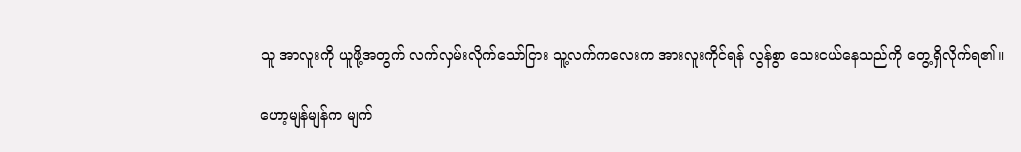သူ အာလူးကို ယူဖို့အတွက် လက်လှမ်းလိုက်သော်ငြား သူ့လက်ကလေးက အားလူးကိုင်ရန် လွန်စွာ သေးငယ်နေသည်ကို တွေ့ရှိလိုက်ရ၏။

ဟော့မျန်မျန်က မျက်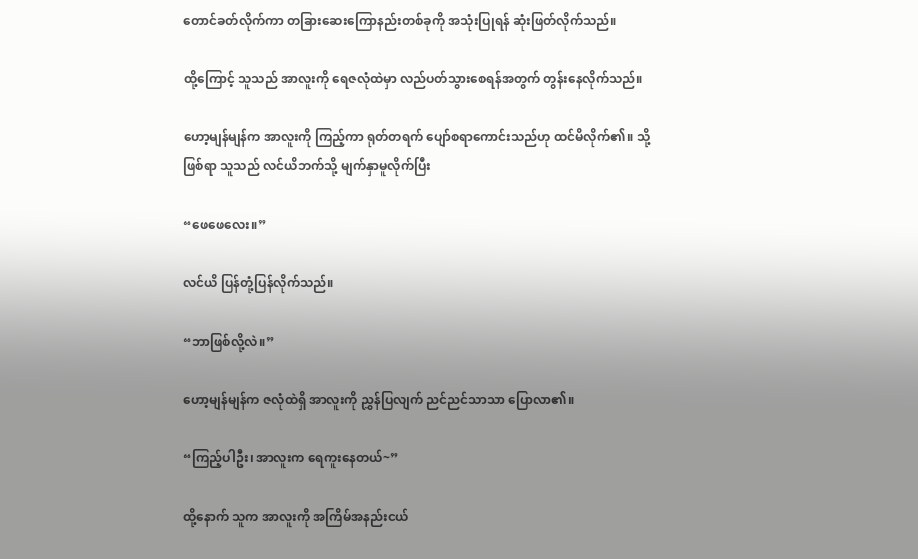တောင်ခတ်လိုက်ကာ တခြားဆေးကြောနည်းတစ်ခုကို အသုံးပြုရန် ဆုံးဖြတ်လိုက်သည်။

ထို့ကြောင့် သူသည် အာလူးကို ရေဇလုံထဲမှာ လည်ပတ်သွားစေရန်အတွက် တွန်းနေလိုက်သည်။

ဟော့မျန်မျန်က အာလူးကို ကြည့်ကာ ရုတ်တရက် ပျော်စရာကောင်းသည်ဟု ထင်မိလိုက်၏။ သို့ဖြစ်ရာ သူသည် လင်ယိဘက်သို့ မျက်နှာမူလိုက်ပြီး

“ဖေဖေလေး။”

လင်ယိ ပြန်တုံ့ပြန်လိုက်သည်။

“ဘာဖြစ်လို့လဲ။”

ဟော့မျန်မျန်က ဇလုံထဲရှိ အာလူးကို ညွှန်ပြလျက် ညင်ညင်သာသာ ပြောလာ၏။

“ကြည့်ပါဦး၊ အာလူးက ရေကူးနေတယ်~”

ထို့နောက် သူက အာလူးကို အကြိမ်အနည်းငယ်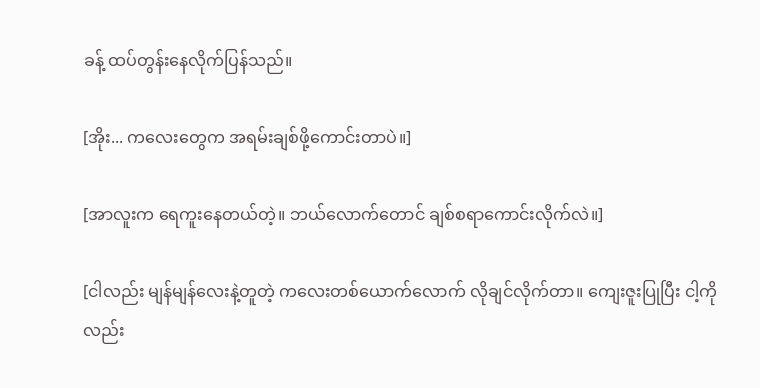ခန့် ထပ်တွန်းနေလိုက်ပြန်သည်။

[အိုး... ကလေးတွေက အရမ်းချစ်ဖို့ကောင်းတာပဲ။]

[အာလူးက ရေကူးနေတယ်တဲ့။ ဘယ်လောက်တောင် ချစ်စရာကောင်းလိုက်လဲ။]

[ငါလည်း မျန်မျန်လေးနဲ့တူတဲ့ ကလေးတစ်ယောက်လောက် လိုချင်လိုက်တာ။ ကျေးဇူးပြုပြီး ငါ့ကိုလည်း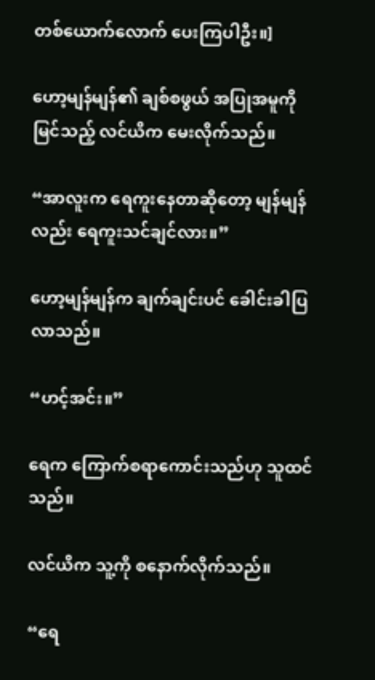တစ်ယောက်လောက် ပေးကြပါဦး။]

ဟော့မျန်မျန်၏ ချစ်စဖွယ် အပြုအမူကို မြင်သည့် လင်ယိက မေးလိုက်သည်။

“အာလူးက ရေကူးနေတာဆိုတော့ မျန်မျန်လည်း ရေကူးသင်ချင်လား။”

ဟော့မျန်မျန်က ချက်ချင်းပင် ခေါင်းခါပြလာသည်။

“ဟင့်အင်း။”

ရေက ကြောက်စရာကောင်းသည်ဟု သူထင်သည်။

လင်ယိက သူ့ကို စနောက်လိုက်သည်။

“ရေ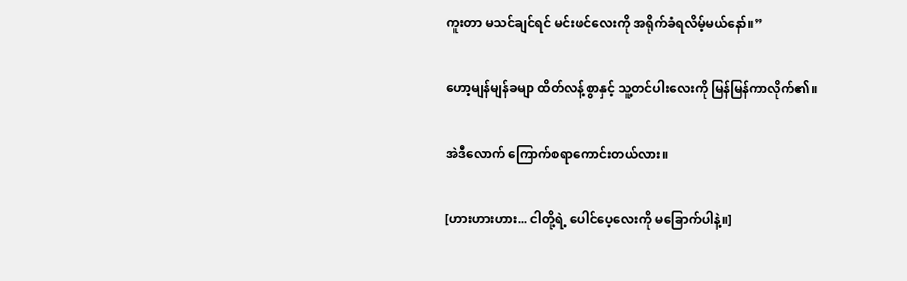ကူးတာ မသင်ချင်ရင် မင်းဖင်လေးကို အရိုက်ခံရလိမ့်မယ်နော်။”

ဟော့မျန်မျန်ခမျာ ထိတ်လန့်စွာနှင့် သူ့တင်ပါးလေးကို မြန်မြန်ကာလိုက်၏။

အဲဒီလောက် ကြောက်စရာကောင်းတယ်လား။

[ဟားဟားဟား... ငါတို့ရဲ့ ပေါင်ပေ့လေးကို မခြောက်ပါနဲ့။]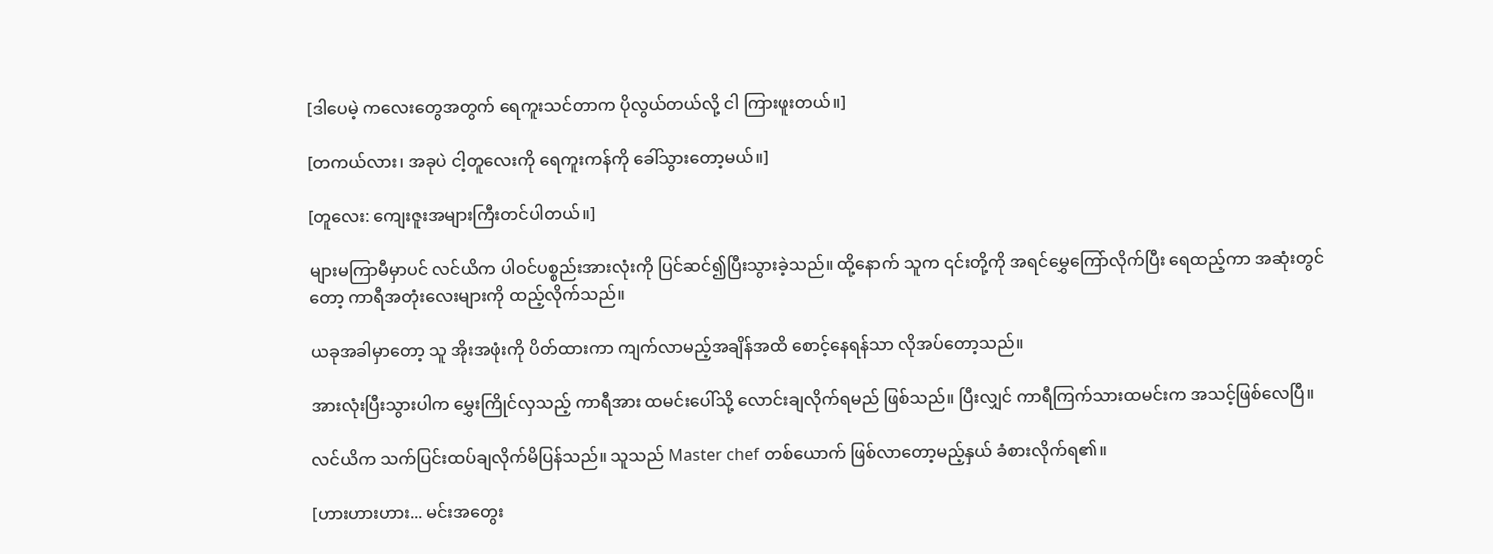[ဒါပေမဲ့ ကလေးတွေအတွက် ရေကူးသင်တာက ပိုလွယ်တယ်လို့ ငါ ကြားဖူးတယ်။]

[တကယ်လား၊ အခုပဲ ငါ့တူလေးကို ရေကူးကန်ကို ခေါ်သွားတော့မယ်။]

[တူလေး: ကျေးဇူးအများကြီးတင်ပါတယ်။]

များမကြာမီမှာပင် လင်ယိက ပါဝင်ပစ္စည်းအားလုံးကို ပြင်ဆင်၍ပြီးသွားခဲ့သည်။ ထို့နောက် သူက ၎င်းတို့ကို အရင်မွှေကြော်လိုက်ပြီး ရေထည့်ကာ အဆုံးတွင်တော့ ကာရီအတုံးလေးများကို ထည့်လိုက်သည်။

ယခုအခါမှာတော့ သူ အိုးအဖုံးကို ပိတ်ထားကာ ကျက်လာမည့်အချိန်အထိ စောင့်နေရန်သာ လိုအပ်တော့သည်။

အားလုံးပြီးသွားပါက မွှေးကြိုင်လှသည့် ကာရီအား ထမင်းပေါ်သို့ လောင်းချလိုက်ရမည် ဖြစ်သည်။ ပြီးလျှင် ကာရီကြက်သားထမင်းက အသင့်ဖြစ်လေပြီ။

လင်ယိက သက်ပြင်းထပ်ချလိုက်မိပြန်သည်။ သူသည် Master chef တစ်ယောက် ဖြစ်လာတော့မည့်နှယ် ခံစားလိုက်ရ၏။

[ဟားဟားဟား... မင်းအတွေး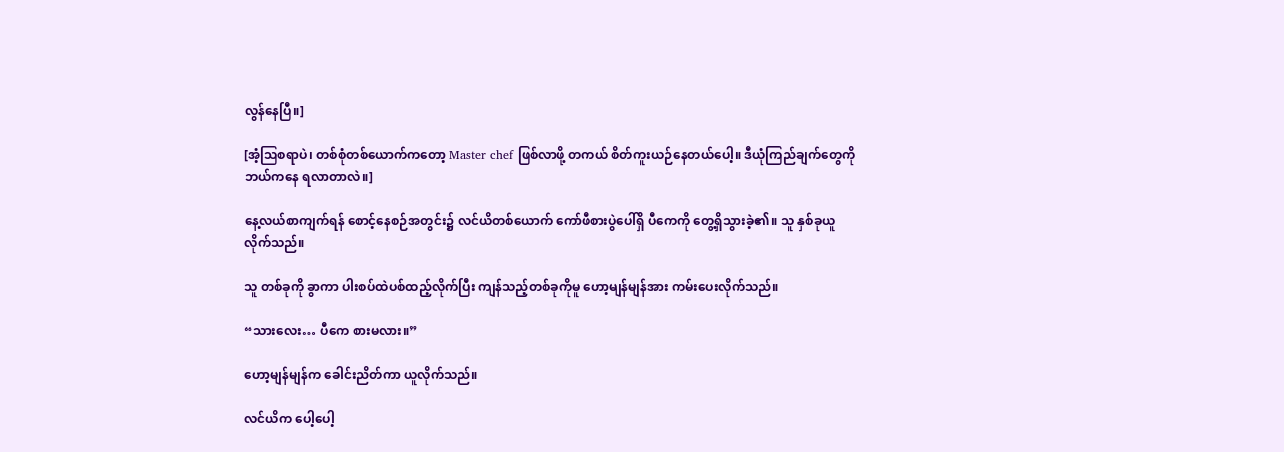လွန်နေပြီ။]

[အံ့ဩစရာပဲ၊ တစ်စုံတစ်ယောက်ကတော့ Master chef ဖြစ်လာဖို့ တကယ် စိတ်ကူးယဉ်နေတယ်ပေါ့။ ဒီယုံကြည်ချက်တွေကို ဘယ်ကနေ ရလာတာလဲ။]

နေ့လယ်စာကျက်ရန် စောင့်နေစဉ်အတွင်း၌ လင်ယိတစ်ယောက် ကော်ဖီစားပွဲပေါ်ရှိ ပီကေကို တွေ့ရှိသွားခဲ့၏။ သူ နှစ်ခုယူလိုက်သည်။

သူ တစ်ခုကို ခွာကာ ပါးစပ်ထဲပစ်ထည့်လိုက်ပြီး ကျန်သည့်တစ်ခုကိုမူ ဟော့မျန်မျန်အား ကမ်းပေးလိုက်သည်။

“သားလေး… ပီကေ စားမလား။”

ဟော့မျန်မျန်က ခေါင်းညိတ်ကာ ယူလိုက်သည်။

လင်ယိက ပေါ့ပေါ့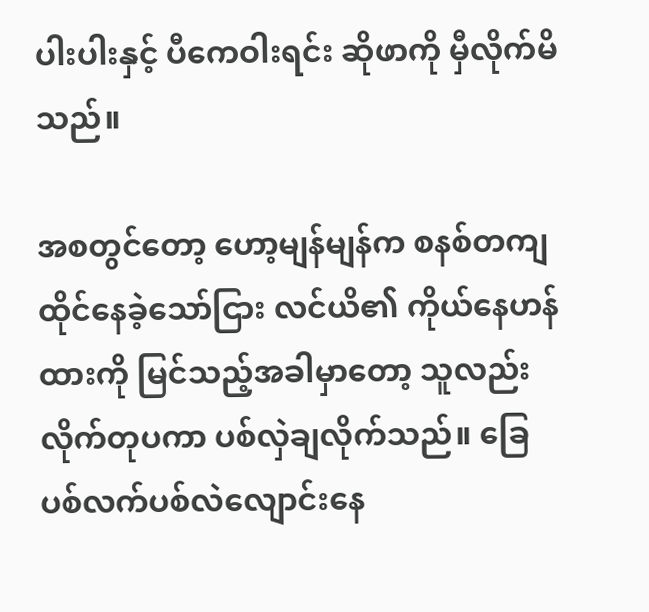ပါးပါးနှင့် ပီကေဝါးရင်း ဆိုဖာကို မှီလိုက်မိသည်။

အစတွင်တော့ ဟော့မျန်မျန်က စနစ်တကျ ထိုင်နေခဲ့သော်ငြား လင်ယိ၏ ကိုယ်နေဟန်ထားကို မြင်သည့်အခါမှာတော့ သူလည်း လိုက်တုပကာ ပစ်လှဲချလိုက်သည်။ ခြေပစ်လက်ပစ်လဲလျောင်းနေ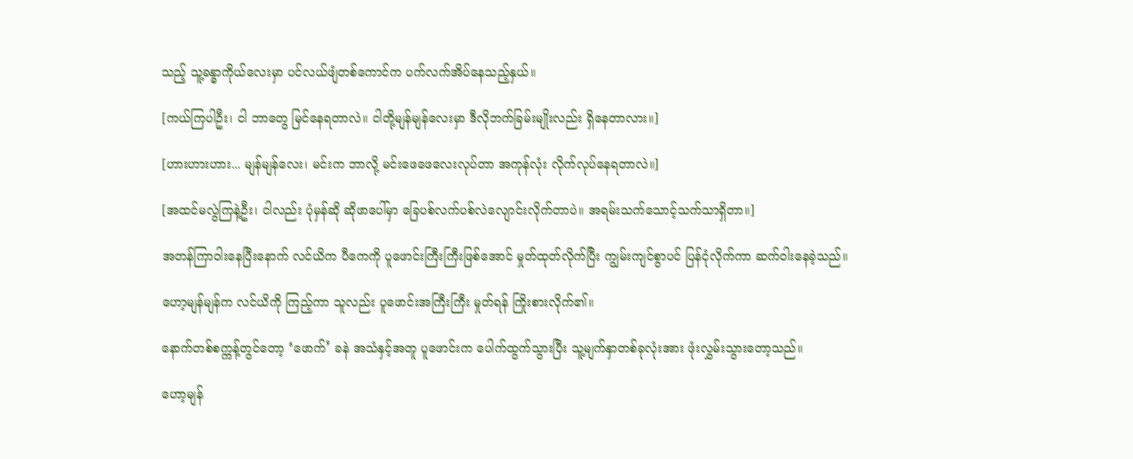သည့် သူ့ခန္ဓာကိုယ်လေးမှာ ပင်လယ်ဖျံတစ်ကောင်က ပက်လက်အိပ်နေသည့်နှယ်။

[ကယ်ကြပါဦး၊ ငါ ဘာတွေ မြင်နေရတာလဲ။ ငါတို့မျန်မျန်လေးမှာ ဒီလိုဘက်ခြမ်းမျိုးလည်း ရှိနေတာလား။]

[ဟားဟားဟား... မျန်မျန်လေး၊ မင်းက ဘာလို့ မင်းဖေဖေလေးလုပ်တာ အကုန်လုံး လိုက်လုပ်နေရတာလဲ။]

[အထင်မလွဲကြနဲ့ဦး၊ ငါလည်း ပုံမှန်ဆို ဆိုဖာပေါ်မှာ ခြေပစ်လက်ပစ်လဲလျောင်းလိုက်တာပဲ။ အရမ်းသက်သောင့်သက်သာရှိတာ။]

အတန်ကြာဝါးနေပြီးနောက် လင်ယိက ပီကေကို ပူဖောင်းကြီးကြီးဖြစ်အောင် မှုတ်ထုတ်လိုက်ပြီး ကျွမ်းကျင်စွာပင် ပြန်ငုံလိုက်ကာ ဆက်ဝါးနေခဲ့သည်။

ဟော့မျန်မျန်က လင်ယိကို ကြည့်ကာ သူလည်း ပူဖောင်းအကြီးကြီး မှုတ်ရန် ကြိုးစားလိုက်၏။

နောက်တစ်စက္ကန့်တွင်တော့ ‘ဖောက်’ ခနဲ အသံနှင့်အတူ ပူဖောင်းက ပေါက်ထွက်သွားပြီး သူ့မျက်နှာတစ်ခုလုံးအား ဖုံးလွှမ်းသွားတော့သည်။

ဟော့မျန်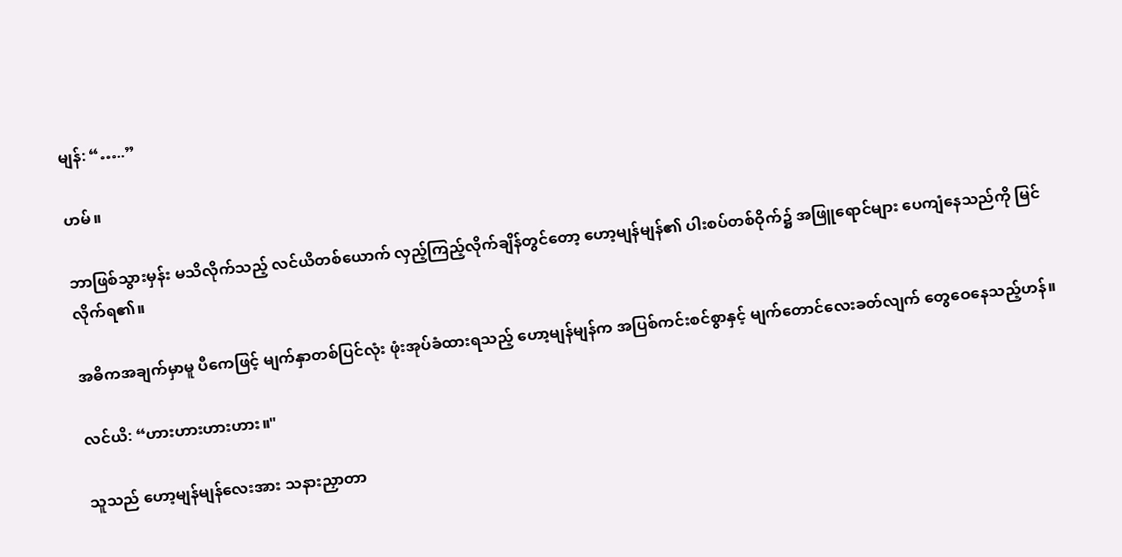မျန်: “…..”

ဟမ်။

ဘာဖြစ်သွားမှန်း မသိလိုက်သည့် လင်ယိတစ်ယောက် လှည့်ကြည့်လိုက်ချိန်တွင်တော့ ဟော့မျန်မျန်၏ ပါးစပ်တစ်ဝိုက်၌ အဖြူရောင်များ ပေကျံနေသည်ကို မြင်လိုက်ရ၏။

အဓိကအချက်မှာမူ ပီကေဖြင့် မျက်နှာတစ်ပြင်လုံး ဖုံးအုပ်ခံထားရသည့် ဟော့မျန်မျန်က အပြစ်ကင်းစင်စွာနှင့် မျက်တောင်လေးခတ်လျက် တွေဝေနေသည့်ဟန်။

လင်ယိ: “ဟားဟားဟားဟား။"

သူသည် ဟော့မျန်မျန်လေးအား သနားညှာတာ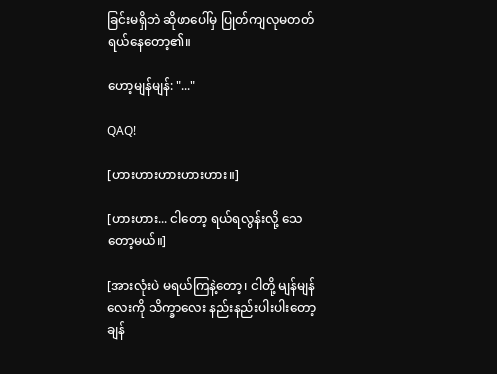ခြင်းမရှိဘဲ ဆိုဖာပေါ်မှ ပြုတ်ကျလုမတတ် ရယ်နေတော့၏။

ဟော့မျန်မျန်: "..."

QAQ!

[ဟားဟားဟားဟားဟား။]

[ဟားဟား... ငါတော့ ရယ်ရလွန်းလို့ သေတော့မယ်။]

[အားလုံးပဲ မရယ်ကြနဲ့တော့၊ ငါတို့ မျန်မျန်လေးကို သိက္ခာလေး နည်းနည်းပါးပါးတော့ ချန်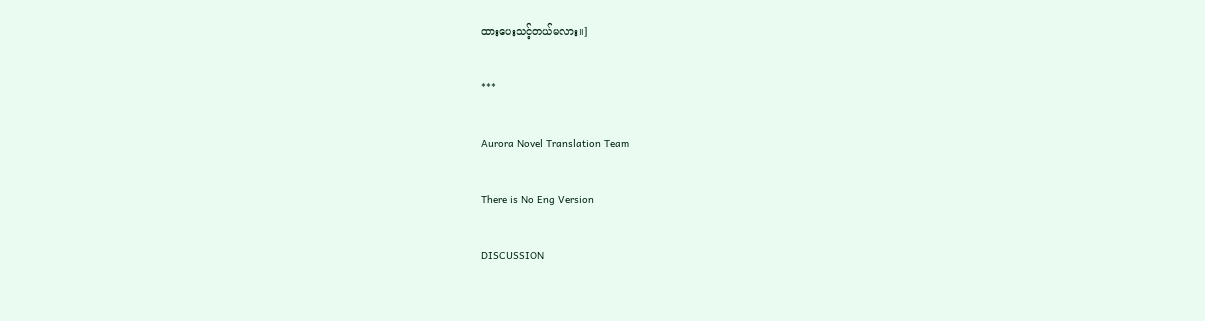ထားပေးသင့်တယ်မလား။]

***

Aurora Novel Translation Team

There is No Eng Version

DISCUSSION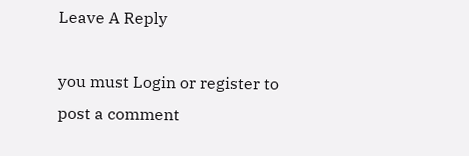Leave A Reply

you must Login or register to post a comment